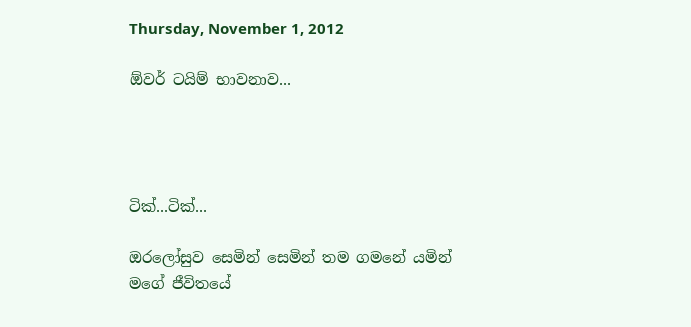Thursday, November 1, 2012

ඕවර් ටයිම් භාවනාව...




ටික්...ටික්...

ඔරලෝසුව සෙමින් සෙමින් තම ගමනේ යමින් මගේ ජීවිතයේ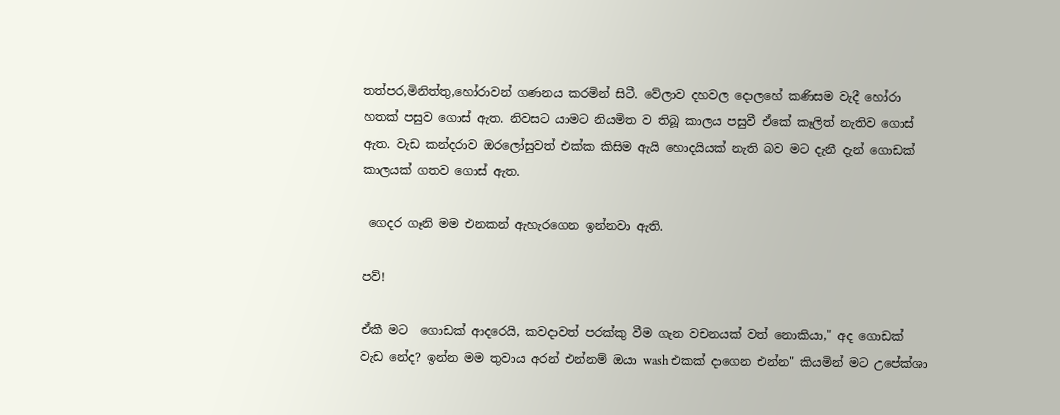තත්පර,මිනිත්තු,හෝරාවන් ගණනය කරමින් සිටී. වේලාව දහවල දොලහේ කණිසම වැදී හෝරා හතක් පසුව ගොස් ඇත. නිවසට යාමට නියමිත ව තිබූ කාලය පසුවී ඒකේ කෑලිත් නැතිව ගොස් ඇත. වැඩ කන්දරාව ඔරලෝසුවත් එක්ක කිසිම ඇයි හොදයියක් නැති බව මට දැනී දැන් ගොඩක් කාලයක් ගතව ගොස් ඇත.

 ගෙදර ගෑනි මම එනකන් ඇහැරගෙන ඉන්නවා ඇති.

පව්!

ඒකී මට  ගොඩක් ආදරෙයි, කවදාවත් පරක්කු වීම ගැන වචනයක් වත් නොකියා," අද ගොඩක් වැඩ නේද? ඉන්න මම තුවාය අරන් එන්නම් ඔයා wash එකක් දාගෙන එන්න" කියමින් මට උපේක්ශා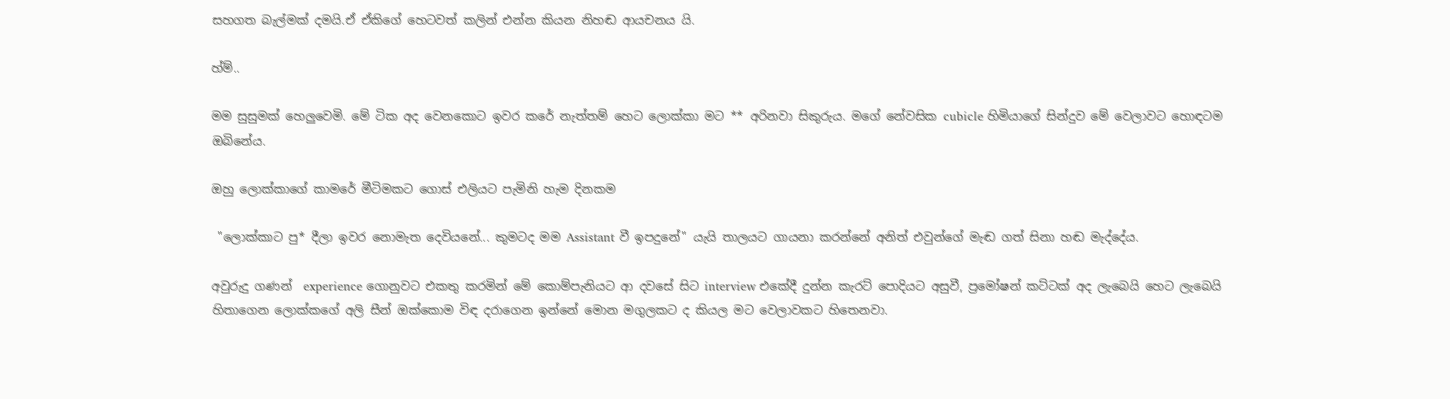සහගත බැල්මක් දමයි.ඒ ඒකිගේ හෙටවත් කලින් එන්න කියන නිහඬ ආයචනය යි.

හ්ම්..

මම සුසුමක් හෙලුවෙමි. මේ ටික අද වෙනකොට ඉවර කරේ නැත්තම් හෙට ලොක්කා මට ** අරිනවා සිකුරුය. මගේ නේවසික cubicle හිමියාගේ සින්දුව මේ වෙලාවට හොඳටම ඔබිනේය.

ඔහු ලොක්කාගේ කාමරේ මීටිමකට ගොස් එලියට පැමිනි හැම දිනකම

 "ලොක්කාට පු* දීලා ඉවර නොමැත දෙවියනේ... කුමටද මම Assistant වී ඉපදුනේ" යැයි තාලයට ගායනා කරන්නේ අනිත් එවුන්ගේ මැඬ ගත් සිනා හඬ මැද්දේය.

අවුරුදු ගණන්  experience ගොනුවට එකතු කරමින් මේ කොම්පැනියට ආ දවසේ සිට interview එකේදී දුන්න කැරට් පොදියට අසුවී, ප්‍රමෝෂන් කට්ටක් අද ලැබෙයි හෙට ලැබෙයි  හිතාගෙන ලොක්කගේ අලි සීන් ඔක්කොම විඳ දරාගෙන ඉන්නේ මොන මගුලකට ද කියල මට වෙලාවකට හිතෙනවා.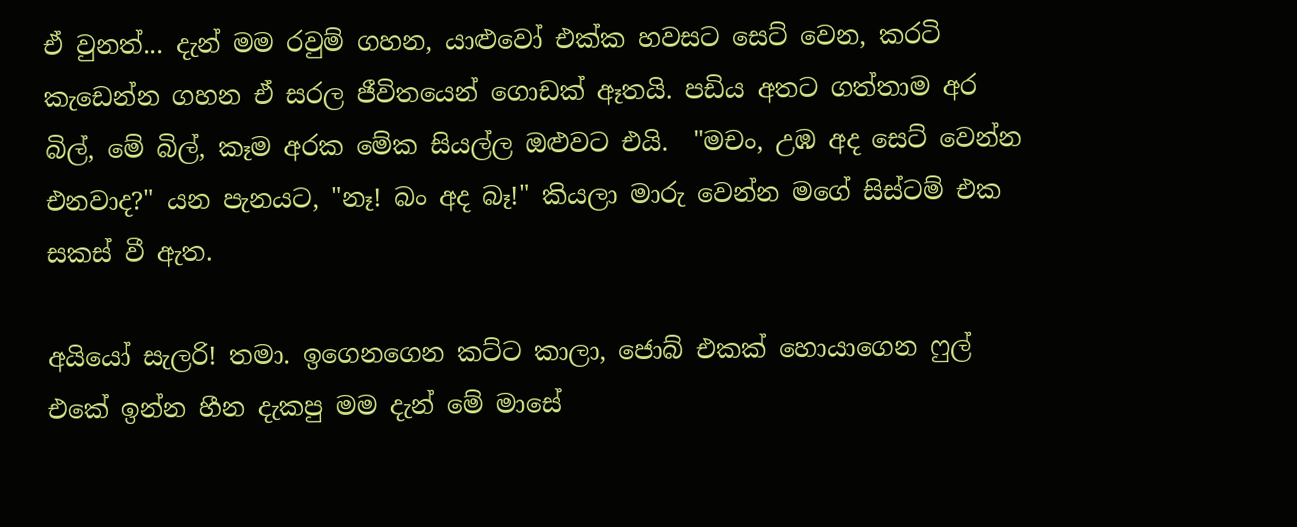ඒ වුනත්... දැන් මම රවුම් ගහන, යාළුවෝ එක්ක හවසට සෙට් වෙන, කරටි කැඩෙන්න ගහන ඒ සරල ජීවිතයෙන් ගොඩක් ඈතයි. පඩිය අතට ගත්තාම අර බිල්, මේ බිල්, කෑම අරක මේක සියල්ල ඔළුවට එයි.  "මචං, උඹ අද සෙට් වෙන්න එනවාද?" යන පැනයට, "නෑ! බං අද බෑ!" කියලා මාරු වෙන්න මගේ සිස්ටම් එක සකස් වී ඇත.

අයියෝ සැලරි! තමා. ඉගෙනගෙන කට්ට කාලා, ජොබ් එකක් හොයාගෙන ෆුල් එකේ ඉන්න හීන දැකපු මම දැන් මේ මාසේ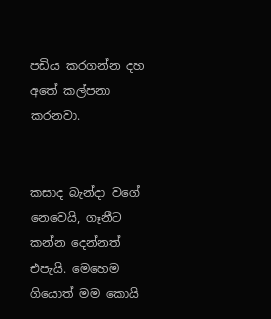පඩිය කරගන්න දහ අතේ කල්පනා කරනවා.


කසාද බැන්දා වගේ නෙවෙයි, ගෑනීට කන්න දෙන්නත් එපැයි. මෙහෙම ගියොත් මම කොයි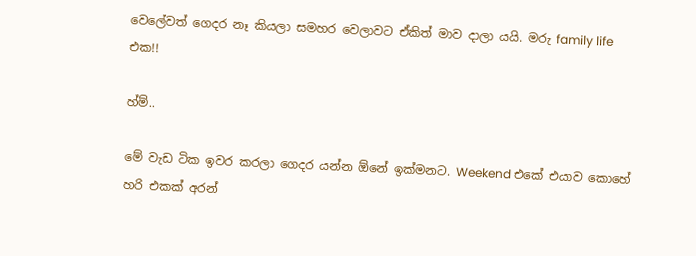වෙලේවත් ගෙදර නෑ කියලා සමහර වෙලාවට ඒකිත් මාව දාලා යයි. මරු family life එක!!

හ්ම්..

මේ වැඩ ටික ඉවර කරලා ගෙදර යන්න ඕනේ ඉක්මනට. Weekend එකේ එයාව කොහේ හරි එකක් අරන්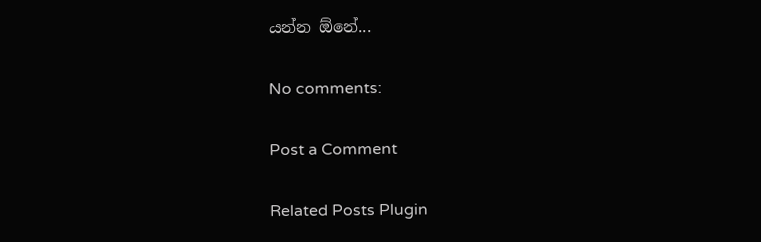යන්න ඕනේ...

No comments:

Post a Comment

Related Posts Plugin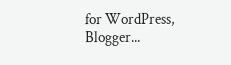for WordPress, Blogger...